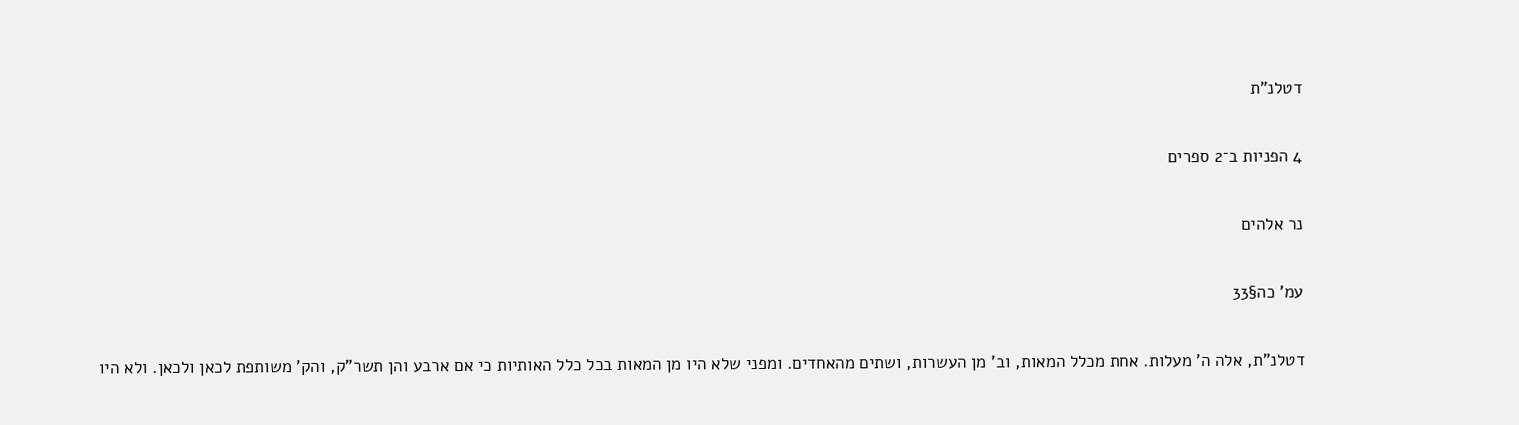דטלנ"ת

4 הפניות ב־2 ספרים

נר אלהים

עמ' כה§33

דטלנ"ת, אלה ה' מעלות. אחת מכלל המאות, וב' מן העשרות, ושתים מהאחדים. ומפני שלא היו מן המאות בכל כלל האותיות כי אם ארבע והן תשר"ק, והק' משותפת לכאן ולכאן. ולא היו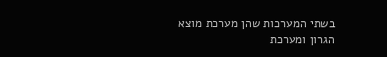בשתי המערכות שהן מערכת מוצא הגרון ומערכת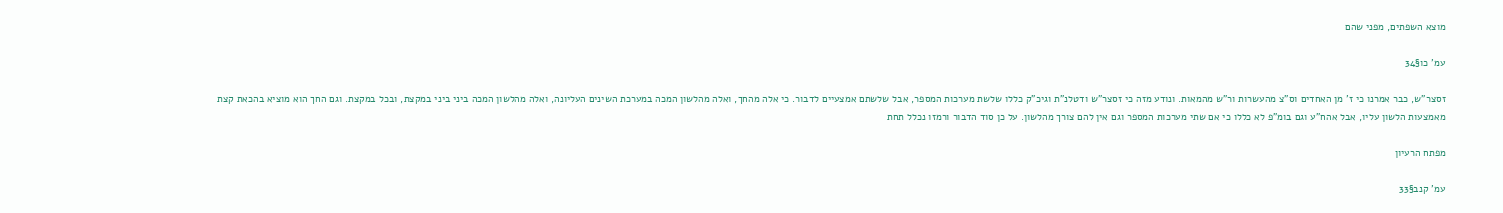מוצא השפתים, מפני שהם

עמ' כו§34

זסצר"ש, כבר אמרנו כי ז' מן האחדים וס"צ מהעשרות ור"ש מהמאות. ונודע מזה כי זסצר"ש ודטלנ"ת וגיכ"ק כללו שלשת מערכות המספר, אבל שלשתם אמצעיים לדבור. כי אלה מהחך, ואלה מהלשון המכה במערכת השינים העליונה, ואלה מהלשון המכה ביני ביני במקצת, ובכל במקצת. וגם החך הוא מוציא בהכאת קצת מאמצעות הלשון עליו, אבל אהח"ע וגם בומ"פ לא כללו כי אם שתי מערכות המספר וגם אין להם צורך מהלשון. על כן סוד הדבור ורמזו נכלל תחת

מפתח הרעיון

עמ' קנב§33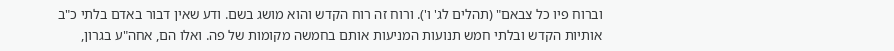וברוח פיו כל צבאם" (תהלים לג' ו'). ורוח זה רוח הקדש והוא מושג בשם. ודע שאין דבור באדם בלתי כ"ב אותיות הקדש ובלתי חמש תנועות המניעות אותם בחמשה מקומות של פה. ואלו הם, אחה"ע בגרון,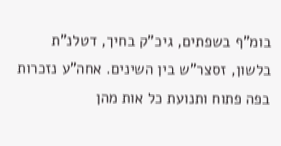בומ"ף בשפתים, גיכ"ק בחיך, דטלנ"ת בלשון, זסצר"ש בין השינים. אחה"ע נזכרות בפה פתוח ותנועת כל אות מהן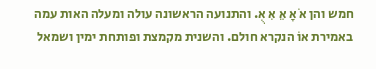חמש והן אֹ אָ אֵ אִ אֻ. והתנועה הראשונה עולה ומעלה האות עמה באמירת אוֹ הנקרא חולם. והשנית מקמצת ופותחת ימין ושמאל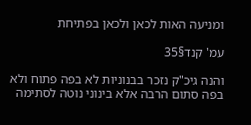ומניעה האות לכאן ולכאן בפתיחת

עמ' קנד§35

והנה גיכ"ק נזכר בבנוניות לא בפה פתוח ולא בפה סתום הרבה אלא בינוני נוטה לסתימה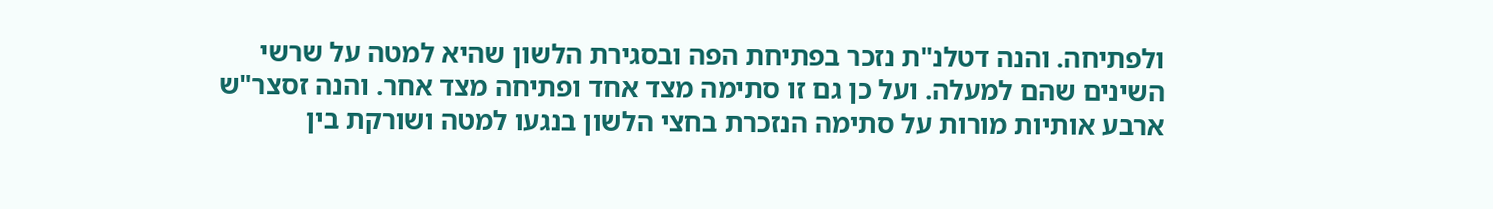ולפתיחה. והנה דטלנ"ת נזכר בפתיחת הפה ובסגירת הלשון שהיא למטה על שרשי השינים שהם למעלה. ועל כן גם זו סתימה מצד אחד ופתיחה מצד אחר. והנה זסצר"ש ארבע אותיות מורות על סתימה הנזכרת בחצי הלשון בנגעו למטה ושורקת בין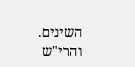השינים. והרי"ש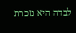לבדה היא נזכרת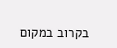בקרוב במקום